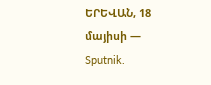ԵՐԵՎԱՆ, 18 մայիսի — Sputnik.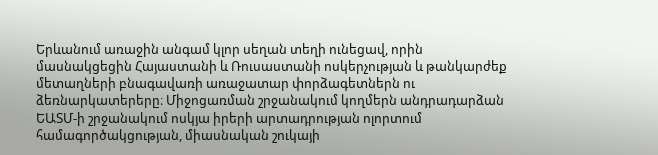Երևանում առաջին անգամ կլոր սեղան տեղի ունեցավ, որին մասնակցեցին Հայաստանի և Ռուսաստանի ոսկերչության և թանկարժեք մետաղների բնագավառի առաջատար փորձագետներն ու ձեռնարկատերերը։ Միջոցառման շրջանակում կողմերն անդրադարձան ԵԱՏՄ-ի շրջանակում ոսկյա իրերի արտադրության ոլորտում համագործակցության, միասնական շուկայի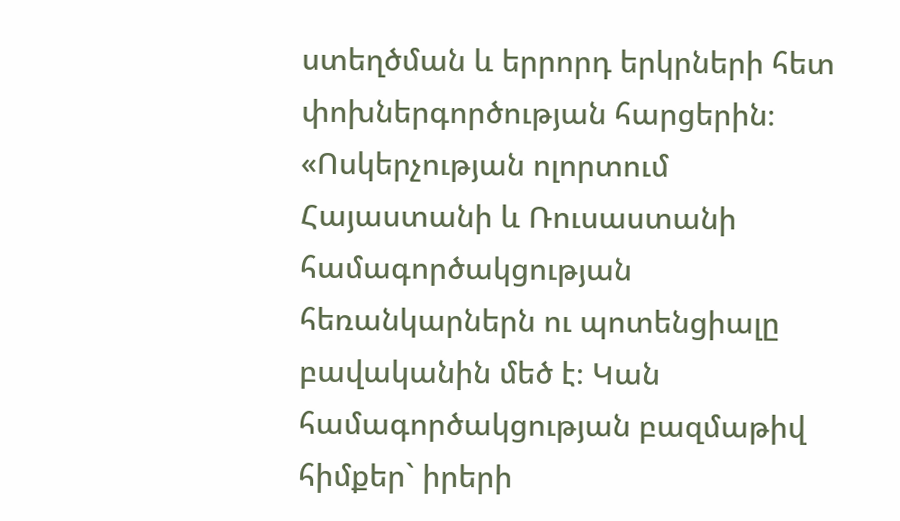ստեղծման և երրորդ երկրների հետ փոխներգործության հարցերին։
«Ոսկերչության ոլորտում Հայաստանի և Ռուսաստանի համագործակցության հեռանկարներն ու պոտենցիալը բավականին մեծ է։ Կան համագործակցության բազմաթիվ հիմքեր` իրերի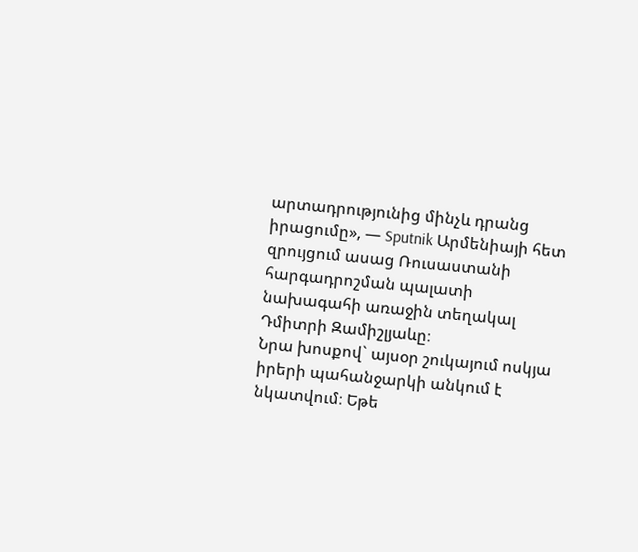արտադրությունից մինչև դրանց իրացումը», — Sputnik Արմենիայի հետ զրույցում ասաց Ռուսաստանի հարգադրոշման պալատի նախագահի առաջին տեղակալ Դմիտրի Զամիշլյաևը։
Նրա խոսքով` այսօր շուկայում ոսկյա իրերի պահանջարկի անկում է նկատվում։ Եթե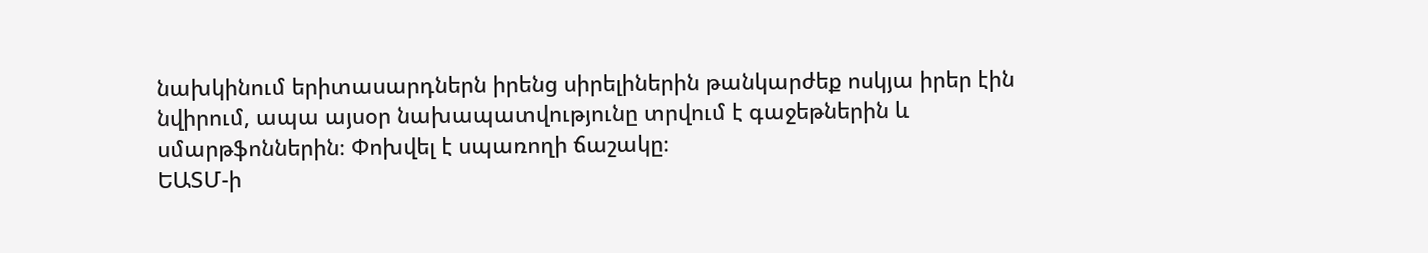նախկինում երիտասարդներն իրենց սիրելիներին թանկարժեք ոսկյա իրեր էին նվիրում, ապա այսօր նախապատվությունը տրվում է գաջեթներին և սմարթֆոններին։ Փոխվել է սպառողի ճաշակը։
ԵԱՏՄ-ի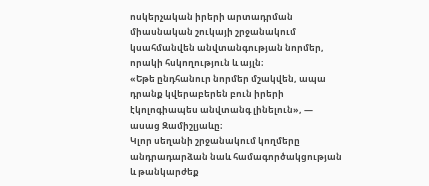ոսկերչական իրերի արտադրման միասնական շուկայի շրջանակում կսահմանվեն անվտանգության նորմեր, որակի հսկողություն և այլն։
«Եթե ընդհանուր նորմեր մշակվեն, ապա դրանք կվերաբերեն բուն իրերի էկոլոգիապես անվտանգ լինելուն», — ասաց Զամիշլյաևը։
Կլոր սեղանի շրջանակում կողմերը անդրադարձան նաև համագործակցության և թանկարժեք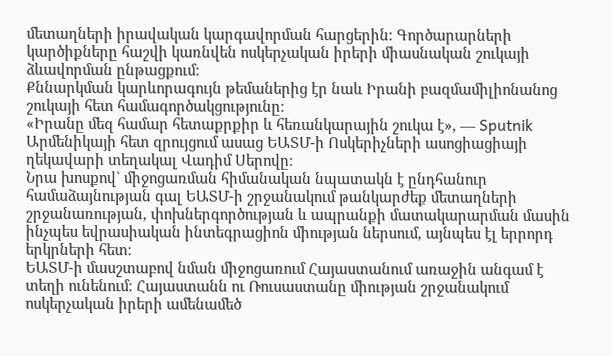մետաղների իրավական կարգավորման հարցերին։ Գործարարների կարծիքները հաշվի կառնվեն ոսկերչական իրերի միասնական շուկայի ձևավորման ընթացքում։
Քննարկման կարևորագույն թեմաներից էր նաև Իրանի բազմամիլիոնանոց շուկայի հետ համագործակցությունը։
«Իրանը մեզ համար հետաքրքիր և հեռանկարային շուկա է», — Sputnik Արմենիկայի հետ զրույցում ասաց ԵԱՏՄ-ի Ոսկերիչների ասոցիացիայի ղեկավարի տեղակալ Վադիմ Սերովը։
Նրա խոսքով` միջոցառման հիմանական նպատակն է ընդհանուր համաձայնության գալ ԵԱՏՄ-ի շրջանակում թանկարժեք մետաղների շրջանառության, փոխներգործության և ապրանքի մատակարարման մասին ինչպես եվրասիական ինտեգրացիոն միության ներսում, այնպես էլ երրորդ երկրների հետ։
ԵԱՏՄ-ի մասշտաբով նման միջոցառում Հայաստանում առաջին անգամ է տեղի ունենում։ Հայաստանն ու Ռուսաստանը միության շրջանակում ոսկերչական իրերի ամենամեծ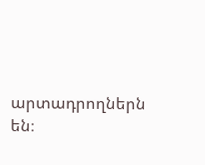արտադրողներն են։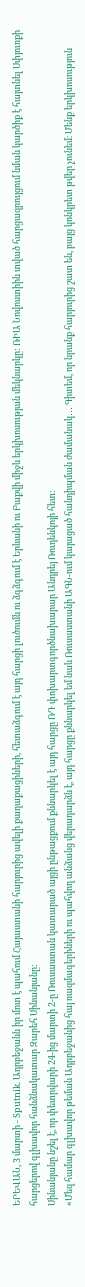ԵՐԵՎԱՆ, 3 մարտի - Sputnik. Ադրբեջանն իր մոտ է պահում Հայաստանի հարյուրից ավելի քաղաքացիների, հետաձգում է այդ հարցի լուծումն ու ձգձգում է Երևանի ու Բաքվի միջև երկխոսության մեկնարկը: ՌԻԱ Նովոստիին տված հարցազրույցում նման կարծիք է հայտնել Սփյուռքի հարցերով գլխավոր հանձնակատար Զարեհ Սինանյանը:
Սինանյանը նշել է, որ փետրվարի 24-ից մարտի 2-ը Ռուսաստան կատարած այցի ընթացքում քննարկել է այդ հարցը ՌԴ փոխարտգործնախարար Անդրեյ Ռուդենկոյի հետ:
«Մեզ համար գլխավոր թեման Ադրբեջանից հայ ռազմագերիների ու պահվող անձանց վերադարձն է, այդ հարցը քննարկել եմ նաև Ռուսաստանի ԱԳՆ-ում կայացած հանդիպման ժամանակ․․․ Գիտեմ, որ նրանք հարյուրից շատ են, բայց կոնկրետ թվեր չունեմ։ Մենք երկխոսություն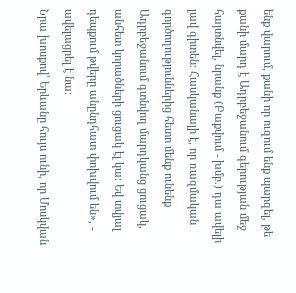ենք վարում, քանի որ ուզում ենք պարզել, թե քանի մարդ է Ադրբեջանում գերության մեջ հայտնվել, նրանք (Բաքվում - խմբ.) դա ավելի լավ գիտեն։ Հասկանալի է, որ ռազմական գործողություններից հետո մենք ունենք Ադրբեջանում գտնվող մարդկանց ցուցակ, անհետ կորածների ցուցակ էլ կա։ Եվ տվյալ դեպքում թվերը անընդհատ փոխվում են», - ավելացրել է նա։
Նրա խոսքով՝ Երևանը հույս ունի, որ Մոսկվան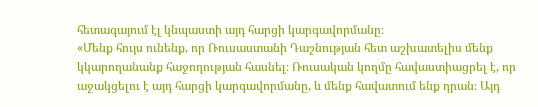հետագայում էլ կնպաստի այդ հարցի կարգավորմանը։
«Մենք հույս ունենք, որ Ռուսաստանի Դաշնության հետ աշխատելիս մենք կկարողանանք հաջողության հասնել։ Ռուսական կողմը հավաստիացրել է, որ աջակցելու է այդ հարցի կարգավորմանը, և մենք հավատում ենք դրան։ Այդ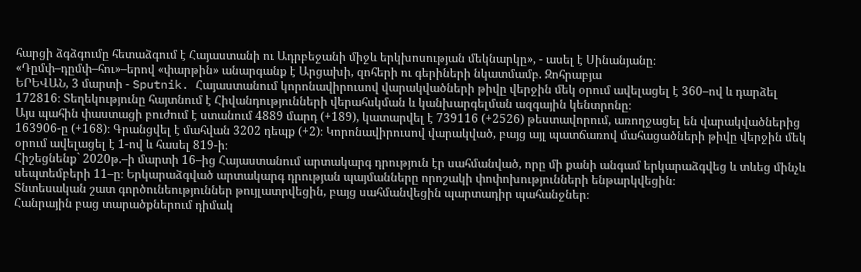հարցի ձգձգումը հետաձգում է Հայաստանի ու Ադրբեջանի միջև երկխոսության մեկնարկը», - ասել է Սինանյանը։
«Դըմփ–դըմփ–հու»–երով «փարթին» անարգանք է Արցախի, զոհերի ու գերիների նկատմամբ. Զոհրաբյա
ԵՐԵՎԱՆ, 3 մարտի - Sputnik. Հայաստանում կորոնավիրուսով վարակվածների թիվը վերջին մեկ օրում ավելացել է 360–ով և դարձել 172816։ Տեղեկությունը հայտնում է Հիվանդությունների վերահսկման և կանխարգելման ազգային կենտրոնը։
Այս պահին փաստացի բուժում է ստանում 4889 մարդ (+189), կատարվել է 739116 (+2526) թեստավորում, առողջացել են վարակվածներից 163906-ը (+168)։ Գրանցվել է մահվան 3202 դեպք (+2)։ Կորոնավիրուսով վարակված, բայց այլ պատճառով մահացածների թիվը վերջին մեկ օրում ավելացել է 1-ով և հասել 819-ի։
Հիշեցնենք` 2020թ.–ի մարտի 16–ից Հայաստանում արտակարգ դրություն էր սահմանված, որը մի քանի անգամ երկարաձգվեց և տևեց մինչև սեպտեմբերի 11–ը։ Երկարաձգված արտակարգ դրության պայմանները որոշակի փոփոխությունների ենթարկվեցին։
Տնտեսական շատ գործունեություններ թույլատրվեցին, բայց սահմանվեցին պարտադիր պահանջներ։
Հանրային բաց տարածքներում դիմակ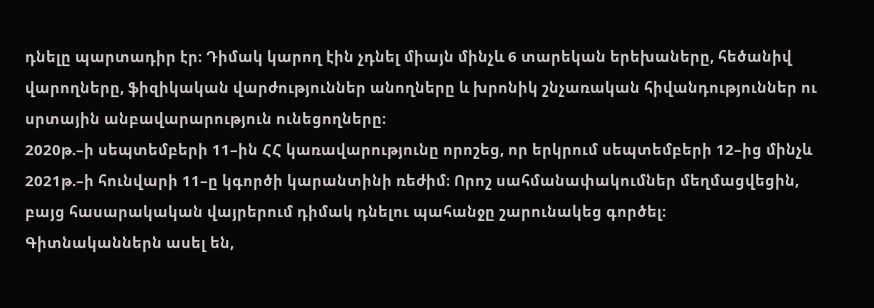դնելը պարտադիր էր։ Դիմակ կարող էին չդնել միայն մինչև 6 տարեկան երեխաները, հեծանիվ վարողները, ֆիզիկական վարժություններ անողները և խրոնիկ շնչառական հիվանդություններ ու սրտային անբավարարություն ունեցողները։
2020թ.–ի սեպտեմբերի 11–ին ՀՀ կառավարությունը որոշեց, որ երկրում սեպտեմբերի 12–ից մինչև 2021թ.–ի հունվարի 11–ը կգործի կարանտինի ռեժիմ։ Որոշ սահմանափակումներ մեղմացվեցին, բայց հասարակական վայրերում դիմակ դնելու պահանջը շարունակեց գործել։
Գիտնականներն ասել են,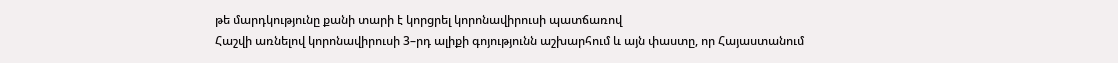թե մարդկությունը քանի տարի է կորցրել կորոնավիրուսի պատճառով
Հաշվի առնելով կորոնավիրուսի 3–րդ ալիքի գոյությունն աշխարհում և այն փաստը, որ Հայաստանում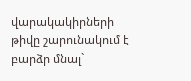վարակակիրների թիվը շարունակում է բարձր մնալ`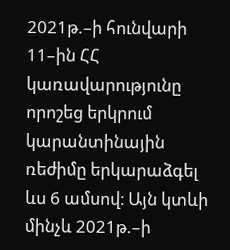2021թ.–ի հունվարի 11–ին ՀՀ կառավարությունը որոշեց երկրում կարանտինային ռեժիմը երկարաձգել ևս 6 ամսով։ Այն կտևի մինչև 2021թ.–ի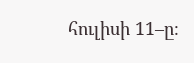հուլիսի 11–ը։